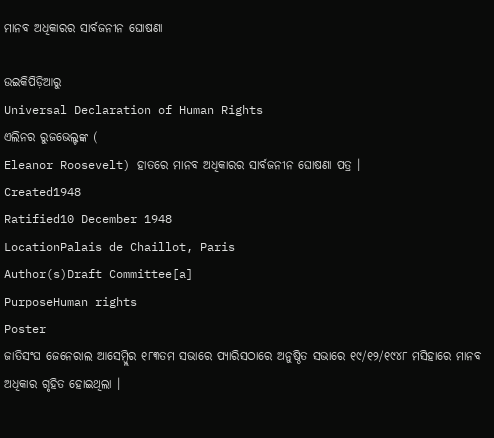ମାନବ ଅଧିକାରର ସାର୍ବଜନୀନ ଘୋଷଣା

ଉଇକିପିଡ଼ିଆ‌ରୁ
Universal Declaration of Human Rights
ଏଲିନର ରୁଜଭେଲ୍ଟଙ୍କ (
Eleanor Roosevelt) ହାତରେ ମାନବ ଅଧିକାରର ସାର୍ବଜନୀନ ଘୋଷଣା ପତ୍ର ।
Created1948
Ratified10 December 1948
LocationPalais de Chaillot, Paris
Author(s)Draft Committee[a]
PurposeHuman rights
Poster
ଜାତିସଂଘ ଜେନେରାଲ ଆସେମ୍ବ୍ଲିର ୧୮୩ତମ ସଭାରେ ପ୍ୟାରିସଠାରେ ଅନୁଷ୍ଠିତ ସଭାରେ ୧୯/୧୨/୧୯୪୮ ମସିହାରେ ମାନବ ଅଧିକାର ଗୃହିତ ହୋଇଥିଲା ।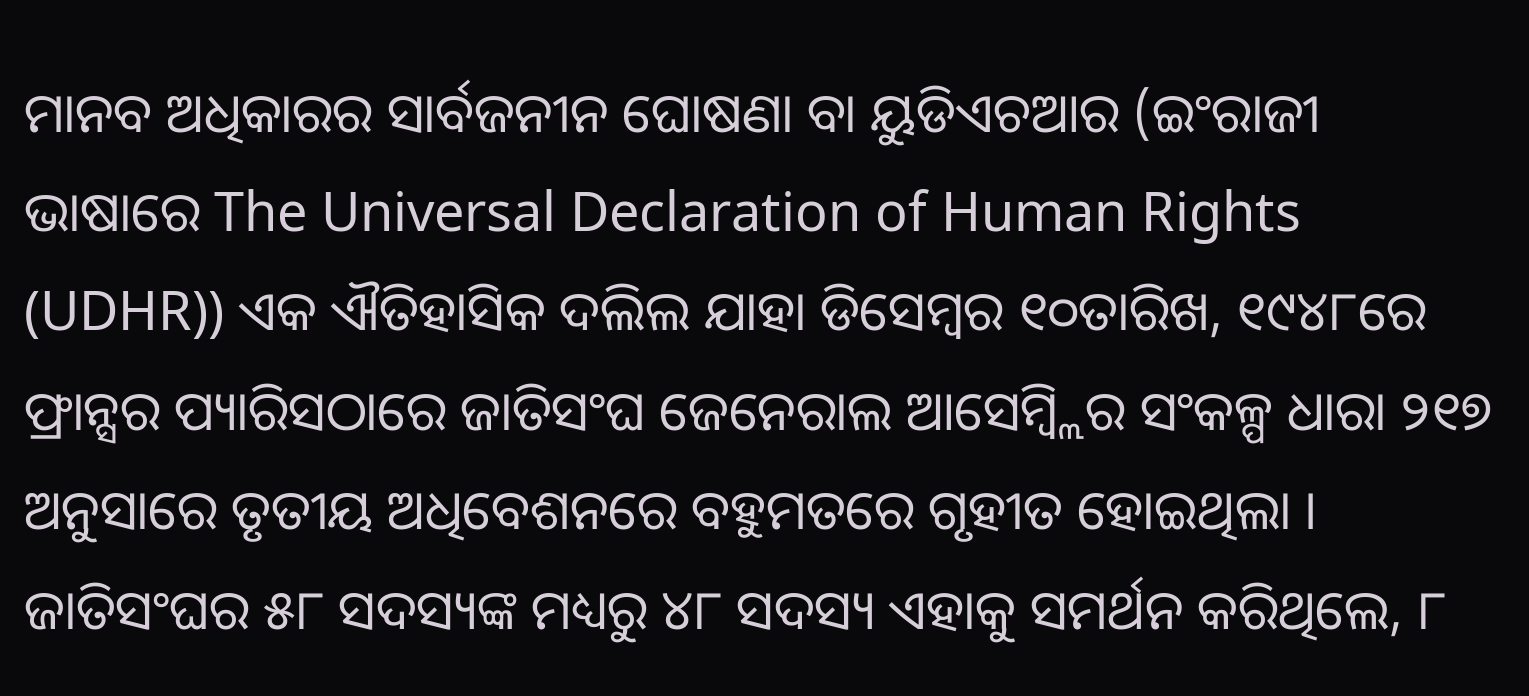ମାନବ ଅଧିକାରର ସାର୍ବଜନୀନ ଘୋଷଣା ବା ୟୁଡିଏଚଆର (ଇଂରାଜୀ ଭାଷାରେ The Universal Declaration of Human Rights (UDHR)) ଏକ ଐତିହାସିକ ଦଲିଲ ଯାହା ଡିସେମ୍ବର ୧୦ତାରିଖ, ୧୯୪୮ରେ ଫ୍ରାନ୍ସର ପ୍ୟାରିସଠାରେ ଜାତିସଂଘ ଜେନେରାଲ ଆସେମ୍ବ୍ଲିର ସଂକଳ୍ପ ଧାରା ୨୧୭ ଅନୁସାରେ ତୃତୀୟ ଅଧିବେଶନରେ ବ‌ହୁମତରେ ଗୃହୀତ ହୋଇଥିଲା । ଜାତିସଂଘର ୫୮ ସଦସ୍ୟଙ୍କ ମଧ୍ୟରୁ ୪୮ ସଦସ୍ୟ ଏହାକୁ ସମର୍ଥନ କରିଥିଲେ, ୮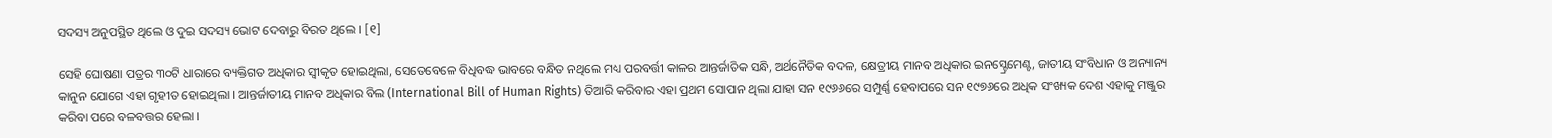ସଦସ୍ୟ ଅନୁପସ୍ଥିତ ଥିଲେ ଓ ଦୁଇ ସଦସ୍ୟ ଭୋଟ ଦେବାରୁ ବିରତ ଥିଲେ । [୧]

ସେହି ଘୋଷଣା ପତ୍ରର ୩୦ଟି ଧାରାରେ ବ୍ୟକ୍ତିଗତ ଅଧିକାର ସ୍ୱୀକୃତ ହୋଇଥିଲା, ସେତେବେଳେ ବିଧିବଦ୍ଧ ଭାବରେ ବନ୍ଧିତ ନଥିଲେ ମଧ୍ୟ ପରବର୍ତ୍ତୀ କାଳର ଆନ୍ତର୍ଜାତିକ ସନ୍ଧି, ଅର୍ଥନୈତିକ ବଦଳ, କ୍ଷେତ୍ରୀୟ ମାନବ ଅଧିକାର ଇନସ୍ଟ୍ରେମେଣ୍ଟ, ଜାତୀୟ ସଂବିଧାନ ଓ ଅନ୍ୟାନ୍ୟ କାନୁନ ଯୋଗେ ଏହା ଗୃହୀତ ହୋଇଥିଲା । ଆନ୍ତର୍ଜାତୀୟ ମାନବ ଅଧିକାର ବିଲ (International Bill of Human Rights) ତିଆରି କରିବାର ଏହା ପ୍ରଥମ ସୋପାନ ଥିଲା ଯାହା ସନ ୧୯୬୬ରେ ସମ୍ପୁର୍ଣ୍ଣ ହେବାପରେ ସନ ୧୯୭୬ରେ ଅଧିକ ସଂଖ୍ୟକ ଦେଶ ଏହାକୁ ମଞ୍ଜୁର କରିବା ପରେ ବଳବତ୍ତର ହେଲା ।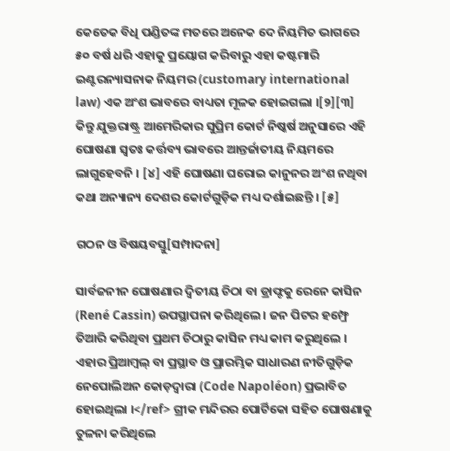କେତେକ ବିଧି ପଣ୍ଡିତଙ୍କ ମତରେ ଅନେକ ଦେ ନିୟମିତ ଭାଗରେ ୫୦ ବର୍ଷ ଧରି ଏହାକୁ ପ୍ରୟୋଗ କରିବାରୁ ଏହା କଷ୍ଟମାରି ଇଣ୍ଟରନ୍ୟାସନାକ ନିୟମର (customary international law) ଏକ ଅଂଶ ଭାବରେ ବାଧ୍ୟତା ମୂଳକ ହୋଇଗଲା ।[୨][୩] କିନ୍ତୁ ଯୁକ୍ତରାଷ୍ଟ୍ର ଆମେରିକାର ସୁପ୍ରିମ କୋର୍ଟ ନିଷ୍କର୍ଷ ଅନୁସାରେ ଏହି ଘୋଷଣା ସ୍ୱତଃ କର୍ତ୍ତବ୍ୟ ଭାବରେ ଆନ୍ତର୍ଜାତୀୟ ନିୟମରେ ଲାଗୁହେବନି । [୪] ଏହି ଘୋଷଣା ଘରୋଇ କାନୁନର ଅଂଶ ନଥିବା କଥା ଅନ୍ୟାନ୍ୟ ଦେଶର କୋର୍ଟଗୁଡ଼ିକ ମଧ୍ୟ ଦର୍ଶାଇଛନ୍ତି । [୫]

ଗଠନ ଓ ବିଷୟବସ୍ତୁ[ସମ୍ପାଦନା]

ସାର୍ବଜନୀନ ଘୋଷଣାର ଦ୍ୱିତୀୟ ଚିଠା ବା ଡ୍ରାଫ୍ଟକୁ ରେନେ କାସିନ (René Cassin) ଉପସ୍ଥାପନା କରିଥିଲେ । ଜନ ପିଟର ହମ୍ଫ୍ରେ ତିଆରି କରିଥିବା ପ୍ରଥମ ଚିଠାରୁ କାସିନ ମଧ୍ୟ କାମ କରୁଥିଲେ । ଏହାର ପ୍ରିଆମ୍ବଲ୍ ବା ପ୍ରସ୍ଥାବ ଓ ପ୍ରାରମ୍ଭିକ ସାଧାରଣ ନୀତିଗୁଡ଼ିକ ନେପୋଲିଅନ କୋଡ଼ଦ୍ୱାରା (Code Napoléon) ପ୍ରଭାବିତ ହୋଇଥିଲା ।</ref> ଗ୍ରୀକ ମନ୍ଦିରର ପୋର୍ଟିକୋ ସ‌ହିତ ଘୋଷଣାକୁ ତୁଳନା କରିଥିଲେ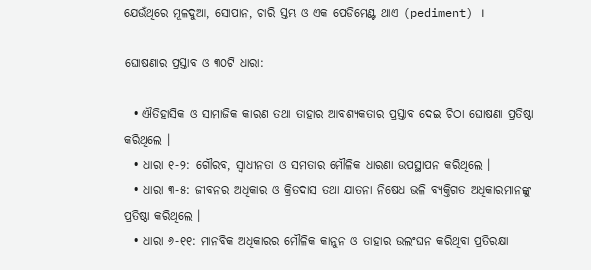ଯେଉଁଥିରେ ମୂଳଦୁଆ, ସୋପାନ, ଚାରି ସ୍ତମ୍ଭ ଓ ଏକ ପେଡିମେଣ୍ଟ ଥାଏ (pediment) ।

ଘୋଷଣାର ପ୍ରସ୍ତାବ ଓ ୩୦ଟି ଧାରା:

  • ଐତିହାସିକ ଓ ସାମାଜିକ କାରଣ ତ‌ଥା ତାହାର ଆବଶ୍ୟକତାର ପ୍ରସ୍ତାବ ଦେଇ ଚିଠା ଘୋଷଣା ପ୍ରତିଷ୍ଠା କରିଥିଲେ ।
  • ଧାରା ୧-୨: ଗୌରବ, ସ୍ୱାଧୀନତା ଓ ସମତାର ମୌଳିକ ଧାରଣା ଉପସ୍ଥାପନ କରିଥିଲେ ।
  • ଧାରା ୩-୫: ଜୀବନର ଅଧିକାର ଓ କ୍ରିତଦାସ ତ‌ଥା ଯାତନା ନିଷେଧ ଭଳି ବ୍ୟକ୍ତିଗତ ଅଧିକାରମାନଙ୍କୁ ପ୍ରତିଷ୍ଠା କରିଥିଲେ ।
  • ଧାରା ୬-୧୧: ମାନବିକ ଅଧିକାରର ମୌଳିକ କାନୁନ ଓ ତାହାର ଉଲଂଘନ କରିଥିବା ପ୍ରତିରକ୍ଷା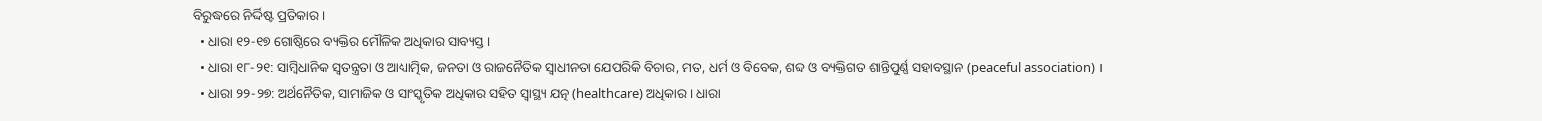ବିରୁଦ୍ଧରେ ନିର୍ଦ୍ଦିଷ୍ଟ ପ୍ରତିକାର ।
  • ଧାରା ୧୨-୧୭ ଗୋଷ୍ଠିରେ ବ୍ୟକ୍ତିର ମୌଳିକ ଅଧିକାର ସାବ୍ୟସ୍ତ ।
  • ଧାରା ୧୮-୨୧: ସାମ୍ବିଧାନିକ ସ୍ୱତନ୍ତ୍ରତା ଓ ଆଧ୍ୟାତ୍ମିକ, ଜନତା ଓ ରାଜନୈତିକ ସ୍ୱାଧୀନତା ଯେପରିକି ବିଚାର, ମତ, ଧର୍ମ ଓ ବିବେକ, ଶବ୍ଦ ଓ ବ୍ୟକ୍ତିଗତ ଶାନ୍ତିପୁର୍ଣ୍ଣ ସ‌ହାବସ୍ଥାନ (peaceful association) ।
  • ଧାରା ୨୨-୨୭: ଅର୍ଥନୈତିକ, ସାମାଜିକ ଓ ସାଂସ୍କୃତିକ ଅଧିକାର ସ‌ହିତ ସ୍ୱାସ୍ଥ୍ୟ‌ ଯତ୍ନ (healthcare) ଅଧିକାର । ଧାରା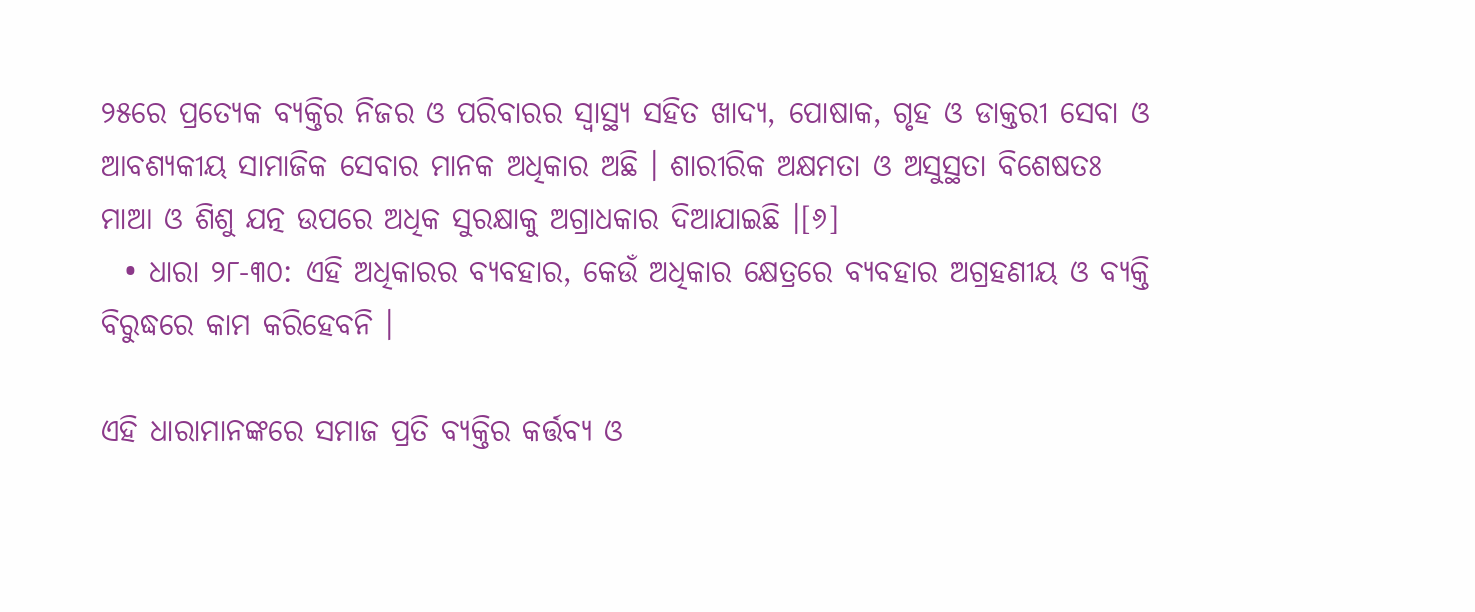୨୫ରେ ପ୍ରତ୍ୟେକ ବ୍ୟକ୍ତିର ନିଜର ଓ ପରିବାରର ସ୍ୱାସ୍ଥ୍ୟ ସ‌ହିତ ଖାଦ୍ୟ, ପୋଷାକ, ଗୃହ ଓ ଡାକ୍ତରୀ ସେବା ଓ ଆବଶ୍ୟକୀୟ ସାମାଜିକ ସେବାର ମାନ‌କ ଅଧିକାର ଅଛି । ଶାରୀରିକ ଅକ୍ଷମତା ଓ ଅସୁସ୍ଥତା ବିଶେଷତଃ ମାଆ ଓ ଶିଶୁ ଯତ୍ନ ଉପରେ ଅଧିକ ସୁରକ୍ଷାକୁ ଅଗ୍ରାଧକାର ଦିଆଯାଇଛି ।[୬]
  • ଧାରା ୨୮-୩୦: ଏହି ଅଧିକାରର ବ୍ୟବ‌ହାର, କେଉଁ ଅଧିକାର କ୍ଷେତ୍ରରେ ବ୍ୟବ‌ହାର ଅଗ୍ରହଣୀୟ ଓ ବ୍ୟକ୍ତି ବିରୁଦ୍ଧରେ କାମ କରିହେବନି ।

ଏହି ଧାରାମାନଙ୍କରେ ସମାଜ ପ୍ରତି ବ୍ୟକ୍ତିର କର୍ତ୍ତବ୍ୟ ଓ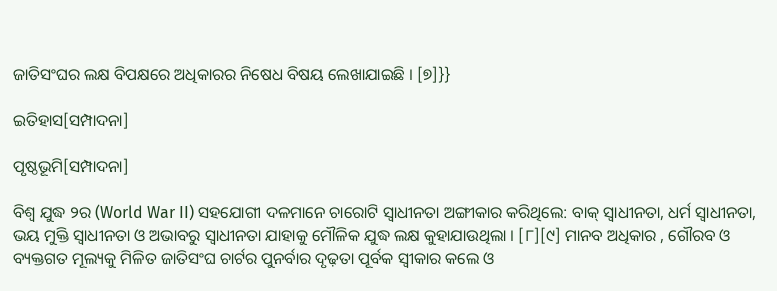ଜାତିସଂଘର ଲକ୍ଷ ବିପକ୍ଷରେ ଅଧିକାରର ନିଷେଧ ବିଷୟ ଲେଖାଯାଇଛି । [୭]}}

ଇତିହାସ[ସମ୍ପାଦନା]

ପୃଷ୍ଠଭୂମି[ସମ୍ପାଦନା]

ବିଶ୍ୱ ଯୁଦ୍ଧ ୨ର (World War II) ସ‌ହ‌ଯୋଗୀ ଦଳମାନେ ଚାରୋଟି ସ୍ୱାଧୀନତା ଅଙ୍ଗୀକାର କରିଥିଲେ: ବାକ୍ ସ୍ୱାଧୀନତା, ଧର୍ମ ସ୍ୱାଧୀନତା, ଭୟ ମୁକ୍ତି ସ୍ୱାଧୀନତା ଓ ଅଭାବରୁ ସ୍ୱାଧୀନତା ଯାହାକୁ ମୌଳିକ ଯୁଦ୍ଧ ଲକ୍ଷ କୁହାଯାଉଥିଲା । [୮][୯] ମାନବ ଅଧିକାର , ଗୌରବ ଓ ବ୍ୟକ୍ତଗତ ମୂଲ୍ୟକୁ ମିଳିତ ଜାତିସଂଘ ଚାର୍ଟର ପୁନର୍ବାର ଦୃଢ଼ତା ପୂର୍ବକ ସ୍ୱୀକାର କଲେ ଓ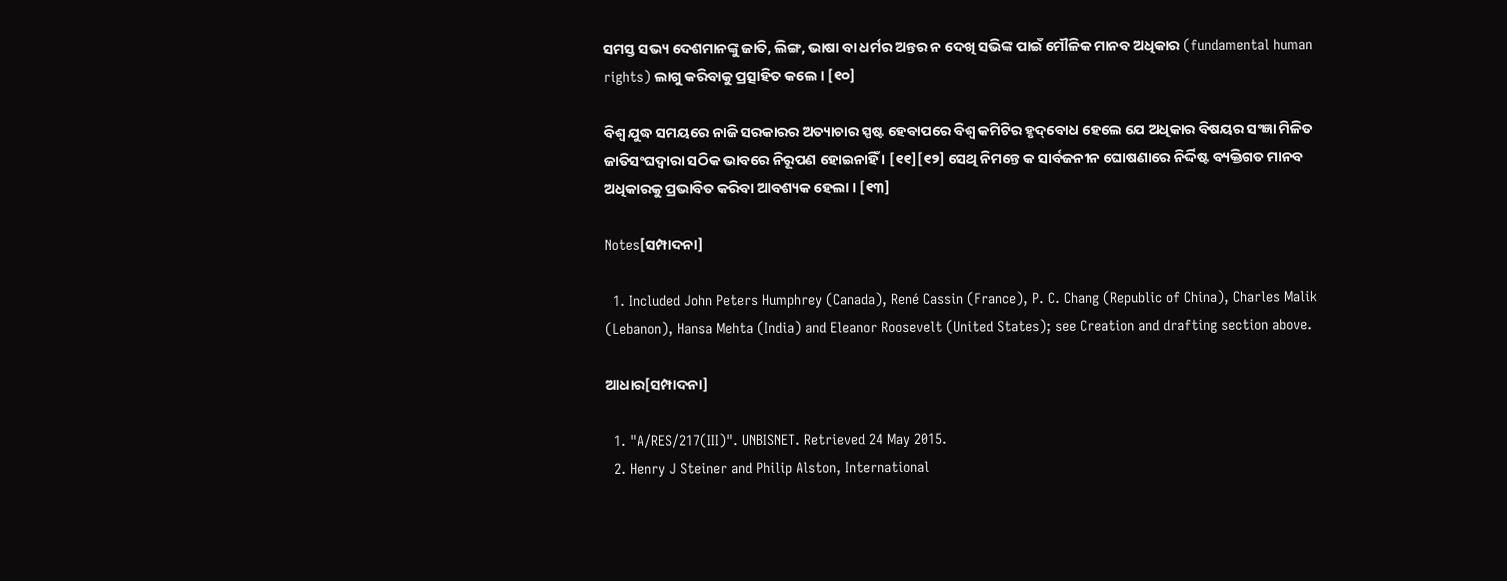ସମସ୍ତ ସଭ୍ୟ ଦେଶମାନଙ୍କୁ ଜାତି, ଲିଙ୍ଗ, ଭାଷା ବା ଧର୍ମର ଅନ୍ତର ନ ଦେଖି ସଭିଙ୍କ ପାଇଁ ମୌଳିକ ମାନବ ଅଧିକାର (fundamental human rights) ଲାଗୁ କରିବାକୁ ପ୍ରତ୍ସାହିତ କଲେ । [୧୦]

ବିଶ୍ୱ ଯୁଦ୍ଧ ସମୟରେ ନାଜି ସରକାରର ଅତ୍ୟାଚାର ସ୍ପଷ୍ଟ ହେବାପରେ ବିଶ୍ୱ କମିଟିର ହୃଦ୍‌ବୋଧ ହେଲେ ଯେ ଅଧିକାର ବିଷୟର ସଂଜ୍ଞା ମିଳିତ ଜାତିସଂଘଦ୍ୱାରା ସଠିକ ଭାବରେ ନିରୂପଣ ହୋଇନାହିଁ । [୧୧][୧୨] ସେଥି ନିମନ୍ତେ କ ସାର୍ବଜନୀନ ଘୋଷଣାରେ ନିର୍ଦ୍ଦିଷ୍ଟ ବ୍ୟକ୍ତିଗତ ମାନବ ଅଧିକାରକୁ ପ୍ରଭାବିତ କରିବା ଆବଶ୍ୟକ ହେଲା । [୧୩]

Notes[ସମ୍ପାଦନା]

  1. Included John Peters Humphrey (Canada), René Cassin (France), P. C. Chang (Republic of China), Charles Malik (Lebanon), Hansa Mehta (India) and Eleanor Roosevelt (United States); see Creation and drafting section above.

ଆଧାର[ସମ୍ପାଦନା]

  1. "A/RES/217(III)". UNBISNET. Retrieved 24 May 2015.
  2. Henry J Steiner and Philip Alston, International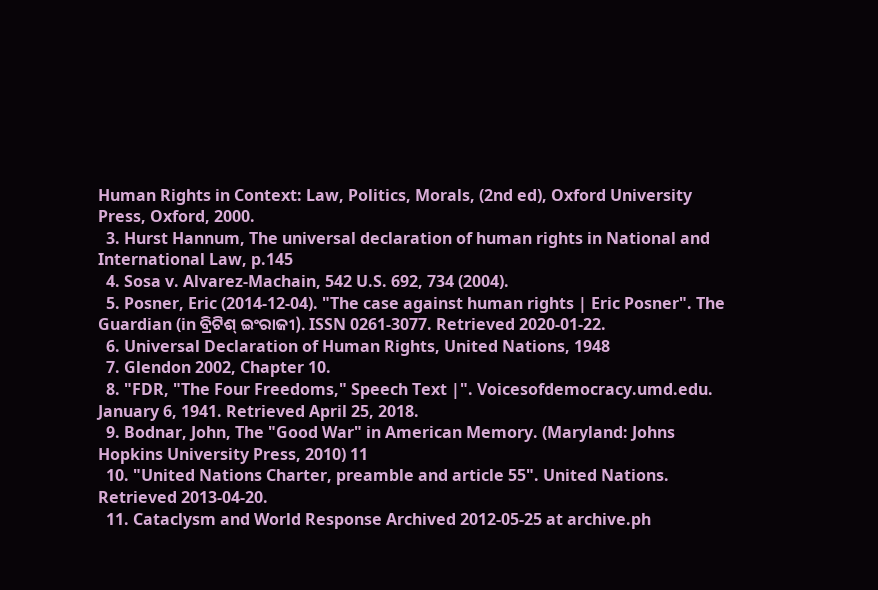Human Rights in Context: Law, Politics, Morals, (2nd ed), Oxford University Press, Oxford, 2000.
  3. Hurst Hannum, The universal declaration of human rights in National and International Law, p.145
  4. Sosa v. Alvarez-Machain, 542 U.S. 692, 734 (2004).
  5. Posner, Eric (2014-12-04). "The case against human rights | Eric Posner". The Guardian (in ବ୍ରିଟିଶ୍‌ ଇଂରାଜୀ). ISSN 0261-3077. Retrieved 2020-01-22.
  6. Universal Declaration of Human Rights, United Nations, 1948
  7. Glendon 2002, Chapter 10.
  8. "FDR, "The Four Freedoms," Speech Text |". Voicesofdemocracy.umd.edu. January 6, 1941. Retrieved April 25, 2018.
  9. Bodnar, John, The "Good War" in American Memory. (Maryland: Johns Hopkins University Press, 2010) 11
  10. "United Nations Charter, preamble and article 55". United Nations. Retrieved 2013-04-20.
  11. Cataclysm and World Response Archived 2012-05-25 at archive.ph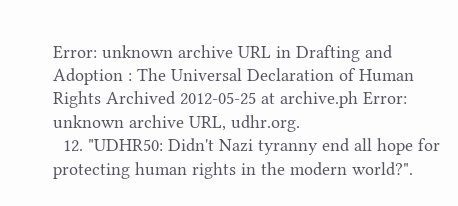Error: unknown archive URL in Drafting and Adoption : The Universal Declaration of Human Rights Archived 2012-05-25 at archive.ph Error: unknown archive URL, udhr.org.
  12. "UDHR50: Didn't Nazi tyranny end all hope for protecting human rights in the modern world?".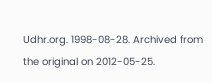Udhr.org. 1998-08-28. Archived from the original on 2012-05-25.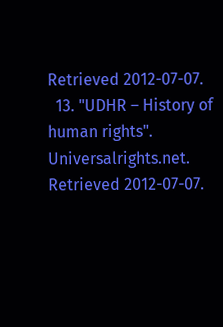Retrieved 2012-07-07.
  13. "UDHR – History of human rights". Universalrights.net. Retrieved 2012-07-07.